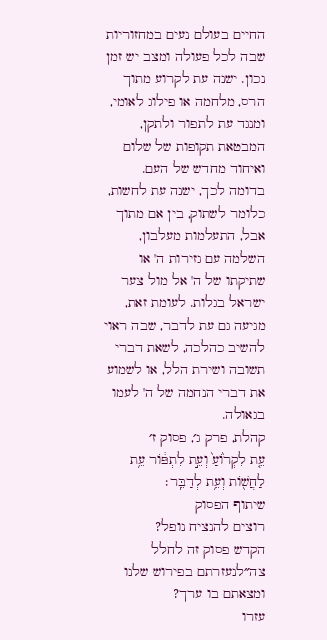החיים בעולם נעים במחזוריות שבה לכל פעולה ומצב יש זמן נכון. ישנה עת לקרוע מתוך הרס, מלחמה או פילוג לאומי, ומנגד עת לתפור ולתקן, המבטאת תקופות של שלום ואיחוד מחדש של העם. בדומה לכך, ישנה עת לחשות, כלומר לשתוק, בין אם מתוך אבל, התעלמות מעלבון, השלמה עם גזירות ה' או שתיקתו של ה' אל מול צער ישראל בגלות. לעומת זאת, מגיעה גם עת לדבר, שבה ראוי להשיב כהלכה, לשאת דברי תשובה ושירת הלל, או לשמוע את דברי הנחמה של ה' לעמו בגאולה.
קהלת, פרק ג׳, פסוק ז׳
עֵ֤ת לִקְר֙וֹעַ֙ וְעֵ֣ת לִתְפּ֔וֹר עֵ֥ת לַחֲשׁ֖וֹת וְעֵ֥ת לְדַבֵּֽר׃
שיתוף הפסוק
רוצים להנציח נופל?
הקדש פסוק זה לחלל צה״לנעזרתם בפירוש שלנו ומצאתם בו ערך?
עזרו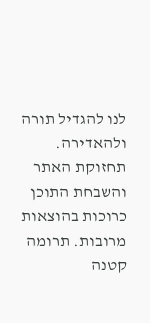לנו להגדיל תורה ולהאדירה. תחזוקת האתר והשבחת התוכן כרוכות בהוצאות מרובות. תרומה קטנה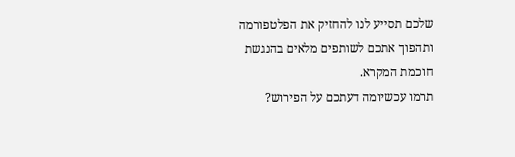שלכם תסייע לנו להחזיק את הפלטפורמה ותהפוך אתכם לשותפים מלאים בהנגשת חוכמת המקרא.
תרמו עכשיומה דעתכם על הפירוש?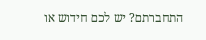התחברתם? יש לכם חידוש או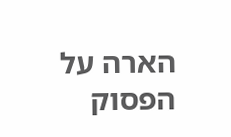הארה על הפסוק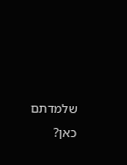שלמדתם כאן?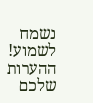נשמח לשמוע!
ההערות שלכם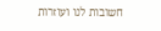חשובות לנו ועוזרות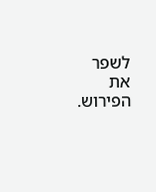לשפר את הפירוש.